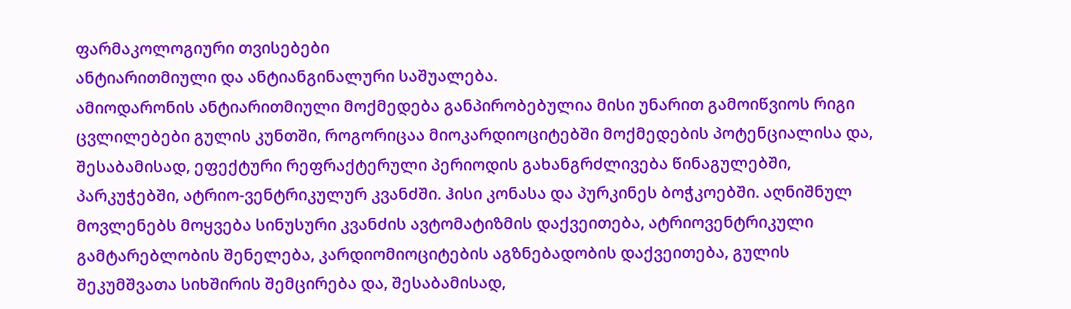ფარმაკოლოგიური თვისებები
ანტიარითმიული და ანტიანგინალური საშუალება.
ამიოდარონის ანტიარითმიული მოქმედება განპირობებულია მისი უნარით გამოიწვიოს რიგი ცვლილებები გულის კუნთში, როგორიცაა მიოკარდიოციტებში მოქმედების პოტენციალისა და, შესაბამისად, ეფექტური რეფრაქტერული პერიოდის გახანგრძლივება წინაგულებში, პარკუჭებში, ატრიო-ვენტრიკულურ კვანძში. ჰისი კონასა და პურკინეს ბოჭკოებში. აღნიშნულ მოვლენებს მოყვება სინუსური კვანძის ავტომატიზმის დაქვეითება, ატრიოვენტრიკული გამტარებლობის შენელება, კარდიომიოციტების აგზნებადობის დაქვეითება, გულის შეკუმშვათა სიხშირის შემცირება და, შესაბამისად,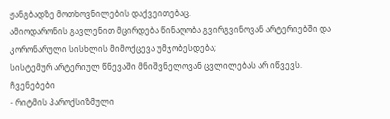ჟანგბადზე მოთხოვნილების დაქვეითებაც.
ამიოდარონის გავლენით მცირდება წინაღობა გვირგვინოვან არტერიებში და კორონარული სისხლის მიმოქცევა უმჯობესდება;
სისტემურ არტერიულ წნევაში მნიშვნელოვან ცვლილებას არ იწვევს.
ჩვენებები
- რიტმის პაროქსიზმული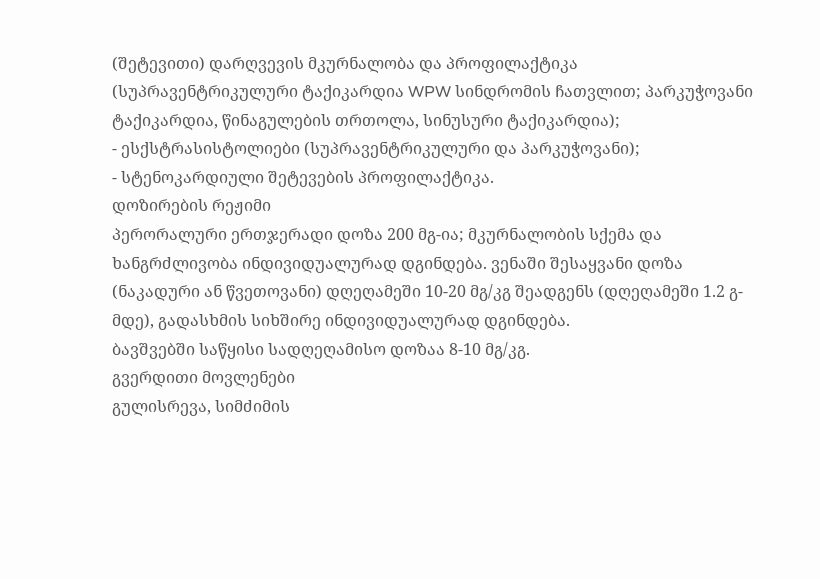(შეტევითი) დარღვევის მკურნალობა და პროფილაქტიკა (სუპრავენტრიკულური ტაქიკარდია WPW სინდრომის ჩათვლით; პარკუჭოვანი ტაქიკარდია, წინაგულების თრთოლა, სინუსური ტაქიკარდია);
- ესქსტრასისტოლიები (სუპრავენტრიკულური და პარკუჭოვანი);
- სტენოკარდიული შეტევების პროფილაქტიკა.
დოზირების რეჟიმი
პერორალური ერთჯერადი დოზა 200 მგ-ია; მკურნალობის სქემა და ხანგრძლივობა ინდივიდუალურად დგინდება. ვენაში შესაყვანი დოზა (ნაკადური ან წვეთოვანი) დღეღამეში 10-20 მგ/კგ შეადგენს (დღეღამეში 1.2 გ-მდე), გადასხმის სიხშირე ინდივიდუალურად დგინდება.
ბავშვებში საწყისი სადღეღამისო დოზაა 8-10 მგ/კგ.
გვერდითი მოვლენები
გულისრევა, სიმძიმის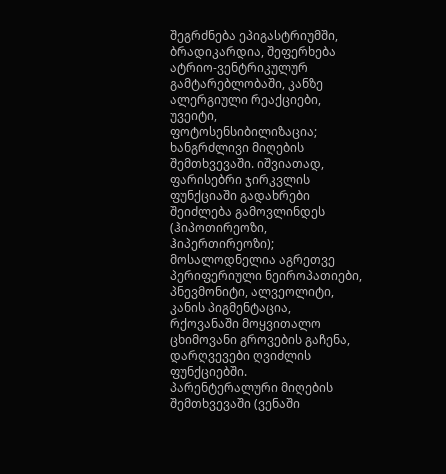შეგრძნება ეპიგასტრიუმში, ბრადიკარდია, შეფერხება ატრიო-ვენტრიკულურ გამტარებლობაში, კანზე ალერგიული რეაქციები, უვეიტი, ფოტოსენსიბილიზაცია;
ხანგრძლივი მიღების შემთხვევაში. იშვიათად, ფარისებრი ჯირკვლის ფუნქციაში გადახრები შეიძლება გამოვლინდეს (ჰიპოთირეოზი, ჰიპერთირეოზი);
მოსალოდნელია აგრეთვე პერიფერიული ნეიროპათიები, პნევმონიტი, ალვეოლიტი, კანის პიგმენტაცია, რქოვანაში მოყვითალო ცხიმოვანი გროვების გაჩენა, დარღვევები ღვიძლის ფუნქციებში.
პარენტერალური მიღების შემთხვევაში (ვენაში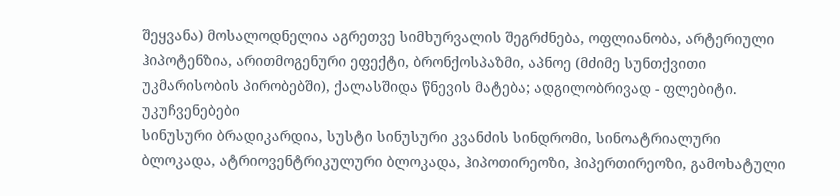შეყვანა) მოსალოდნელია აგრეთვე სიმხურვალის შეგრძნება, ოფლიანობა, არტერიული ჰიპოტენზია, არითმოგენური ეფექტი, ბრონქოსპაზმი, აპნოე (მძიმე სუნთქვითი უკმარისობის პირობებში), ქალასშიდა წნევის მატება; ადგილობრივად - ფლებიტი.
უკუჩვენებები
სინუსური ბრადიკარდია, სუსტი სინუსური კვანძის სინდრომი, სინოატრიალური ბლოკადა, ატრიოვენტრიკულური ბლოკადა, ჰიპოთირეოზი, ჰიპერთირეოზი, გამოხატული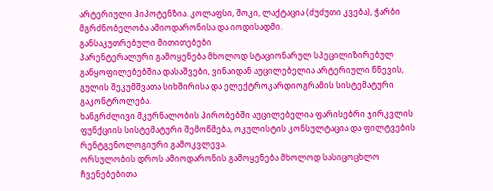არტერიული ჰიპოტენზია. კოლაფსი, შოკი, ლაქტაცია (ძუძუთი კვება), ჭარბი მგრძნობელობა ამიოდარონისა და იოდისადმი.
განსაკუთრებული მითითებები
პარენტერალური გამოყენება მხოლოდ სტაციონარულ სპეცილიზირებულ განყოფილებებშია დასაშვები, ვინაიდან აუცილებელია არტერიული წნევის, გულის შეკუმშვათა სიხშირისა და ელექტროკარდიოგრამის სისტემატური გაკონტროლება.
ხანგრძლივი მკურნალობის პირობებში აუცილებელია ფარისებრი ჯირკვლის ფუნქციის სისტემატური შემოწმება, ოკულისტის კონსულტაცია და ფილტვების რენტგენოლოგიური გამოკვლევა.
ორსულობის დროს ამიოდარონის გამოყენება მხოლოდ სასიცოცხლო ჩვენებებითა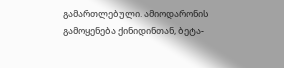გამართლებული. ამიოდარონის გამოყენება ქინიდინთან, ბეტა-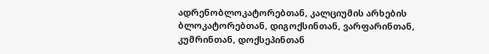ადრენობლოკატორებთან, კალციუმის არხების ბლოკატორებთან, დიგოქსინთან, ვარფარინთან, კუმრინთან, დოქსეპინთან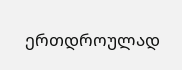ერთდროულად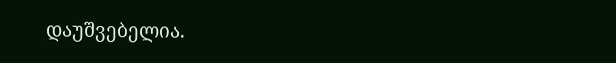დაუშვებელია.